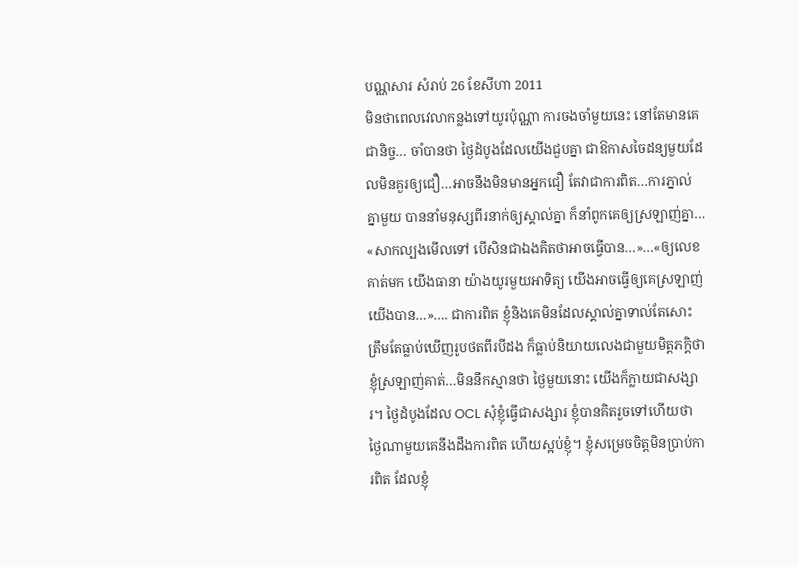បណ្ណសារ សំរាប់ 26 ខែសីហា 2011
មិនថាពេលវេលាកន្លងទៅយូរប៉ុណ្ណា ការចងចាំមួយនេះ នៅតែមានគេជានិច្ច… ចាំបានថា ថ្ងៃដំបូងដែលយើងជួបគ្នា ជាឱកាសចៃដន្យមួយដែលមិនគួរឲ្យជឿ…អាចនឹងមិនមានអ្នកជឿ តែវាជាការពិត…ការភ្នាល់គ្នាមួយ បាននាំមនុស្សពីរនាក់ឲ្យស្គាល់គ្នា ក៏នាំពូកគេឲ្យស្រឡាញ់គ្នា… «សាកល្បងមើលទៅ បើសិនជាឯងគិតថាអាចធ្វើបាន…»…«ឲ្យលេខគាត់មក យើងធានា យ៉ាងយូរមួយអាទិត្យ យើងអាចធ្វើឲ្យគេស្រឡាញ់យើងបាន…»…. ជាការពិត ខ្ញុំនិងគេមិនដែលស្គាល់គ្នាទាល់តែសោះ ត្រឹមតែធ្លាប់ឃើញរូបថតពីរបីដង ក៏ធ្លាប់និយាយលេងជាមួយមិត្តភក្តិថា ខ្ញុំស្រឡាញ់គាត់…មិននឹកស្មានថា ថ្ងៃមួយនោះ យើងក៏ក្លាយជាសង្សារ។ ថ្ងៃដំបូងដែល OCL សុំខ្ញុំធ្វើជាសង្សារ ខ្ញុំបានគិតរួចទៅហើយថា ថ្ងៃណាមួយគេនឹងដឹងការពិត ហើយស្អប់ខ្ញុំ។ ខ្ញុំសម្រេចចិត្តមិនប្រាប់ការពិត ដែលខ្ញុំ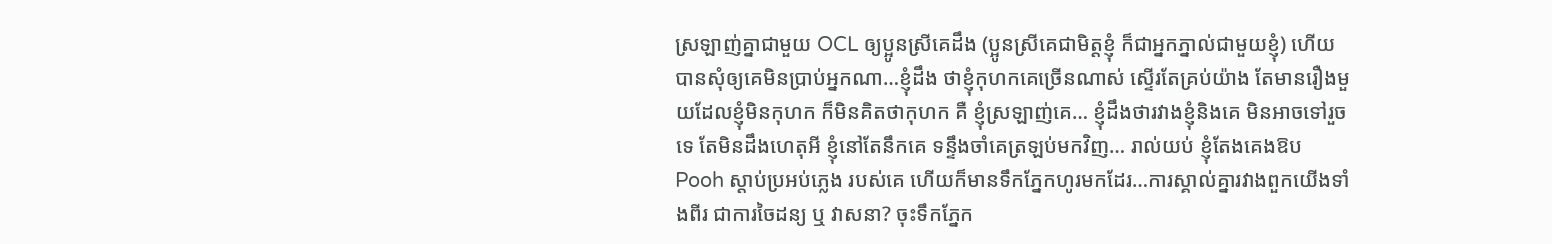ស្រឡាញ់គ្នាជាមួយ OCL ឲ្យប្អូនស្រីគេដឹង (ប្អូនស្រីគេជាមិត្តខ្ញុំ ក៏ជាអ្នកភ្នាល់ជាមួយខ្ញុំ) ហើយបានសុំឲ្យគេមិនប្រាប់អ្នកណា…ខ្ញុំដឹង ថាខ្ញុំកុហកគេច្រើនណាស់ ស្ទើរតែគ្រប់យ៉ាង តែមានរឿងមួយដែលខ្ញុំមិនកុហក ក៏មិនគិតថាកុហក គឺ ខ្ញុំស្រឡាញ់គេ… ខ្ញុំដឹងថារវាងខ្ញុំនិងគេ មិនអាចទៅរួចទេ តែមិនដឹងហេតុអី ខ្ញុំនៅតែនឹកគេ ទន្ទឹងចាំគេត្រឡប់មកវិញ… រាល់យប់ ខ្ញុំតែងគេងឱប Pooh ស្តាប់ប្រអប់ភ្លេង របស់គេ ហើយក៏មានទឹកភ្នែកហូរមកដែរ…ការស្គាល់គ្នារវាងពួកយើងទាំងពីរ ជាការចៃដន្យ ឬ វាសនា? ចុះទឹកភ្នែក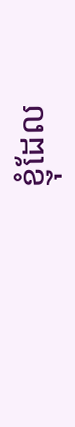ខ្ញុំដែល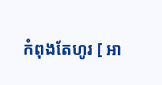កំពុងតែហូរ [ អា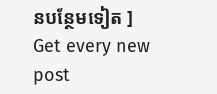នបន្ថែមទៀត ]
Get every new post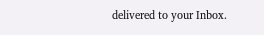delivered to your Inbox.